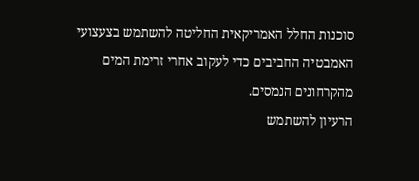סוכנות החלל האמריקאית החליטה להשתמש בצעצועי האמבטיה החביבים כדי לעקוב אחרי זרימת המים מהקרחונים הנמסים.
הרעיון להשתמש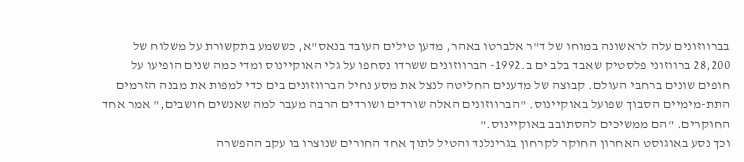בברווזונים עלה לראשונה במוחו של ד"ר אלברטו באהר, מדען טילים העובד בנאס"א, כששמע בתקשורת על משלוח של 28,200 ברווזוני פלסטיק שאבד בלב ים ב.1992- הברווזונים ששרדו נסחפו על גלי האוקיינוס ומדי כמה שנים הופיעו על חופים שונים ברחבי העולם. קבוצה של מדענים החליטה לנצל את מסע נחיל הברווזונים בים כדי למפות את מבנה הזרמים התת-מימיים הסבוך שפועל באוקיינוס. "הברווזונים האלה שורדים ושורדים הרבה מעבר למה שאנשים חושבים," אמר אחד החוקרים. "הם ממשיכים להסתובב באוקיינוס."
וכך נסע באוגוסט האחרון החוקר לקרחון בגרינלנד והטיל לתוך אחד החורים שנוצרו בו עקב ההפשרה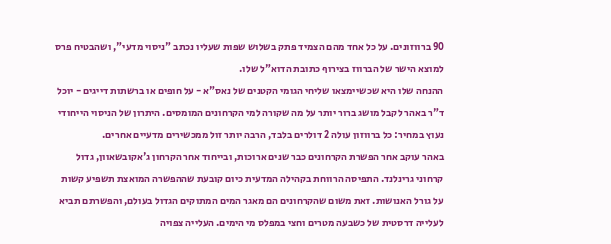90 ברווזונים. על כל אחד מהם הצמיד פתק בשלוש שפות שעליו נכתב "ניסוי מדעי", ושהבטיח פרס למוצא הישר של הברווז בצירוף כתובת הדוא"ל שלו.
ההנחה שלו היא שכשיימצאו שליחי הגומי הקטנים של נאס"א - על חופים או ברשתות דייגים - יוכל ד"ר באהר לקבל מושג ברור יותר על מה שקורה למי הקרחונים המומסים. היתרון של הניסוי הייחודי נעוץ במחיר: כל ברווזון עולה 2 דולרים בלבד, הרבה יותר זול ממכשירים מדעיים אחרים.
באהר עוקב אחר הפשרת הקרחונים כבר שנים ארוכות, ובייחוד אחר הקרחון ג'אקובשאוון, גדול קרחוני גרינלנד. התפיסה הרווחת בקהילה המדעית כיום קובעת שההפשרה המואצת תשפיע קשות על גורל האנושות. זאת משום שהקרחונים הם מאגר המים המתוקים הגדול בעולם, והפשרתם תביא לעלייה דרסטית של כשבעה מטרים וחצי במפלס מי הימים. העלייה צפויה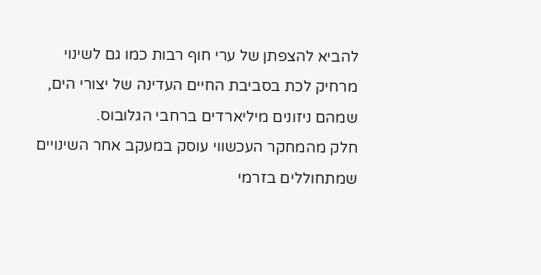להביא להצפתן של ערי חוף רבות כמו גם לשינוי מרחיק לכת בסביבת החיים העדינה של יצורי הים, שמהם ניזונים מיליארדים ברחבי הגלובוס.
חלק מהמחקר העכשווי עוסק במעקב אחר השינויים שמתחוללים בזרמי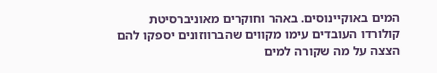המים באוקיינוסים. באהר וחוקרים מאוניברסיטת קולורדו העובדים עימו מקווים שהברווזונים יספקו להם הצצה על מה שקורה למים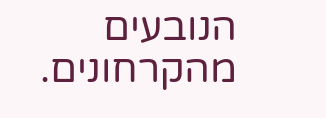הנובעים מהקרחונים.